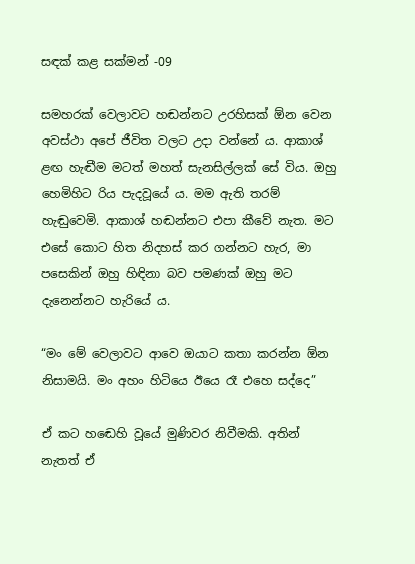සඳක් කළ සක්මන් -09

සමහරක් වෙලාවට හඬන්නට උරහිසක් ඕන වෙන අවස්ථා අපේ ජීවිත වලට උදා වන්නේ ය. ආකාශ් ළඟ හැඬීම මටත් මහත් සැනසිල්ලක් සේ විය. ඔහු හෙමිහිට රිය පැදවූයේ ය. මම ඇති තරම් හැඬුවෙමි. ආකාශ් හඬන්නට එපා කීවේ නැත. මට එසේ කොට හිත නිදහස් කර ගන්නට හැර, මා පසෙකින් ඔහු හිඳිනා බව පමණක් ඔහු මට දැනෙන්නට හැරියේ ය.

“මං මේ වෙලාවට ආවෙ ඔයාට කතා කරන්න ඕන නිසාමයි. මං අහං හිටියෙ ඊයෙ රෑ එහෙ සද්දෙ”

ඒ කට හඬෙහි වූයේ මුණිවර නිවීමකි. අතින් නැතත් ඒ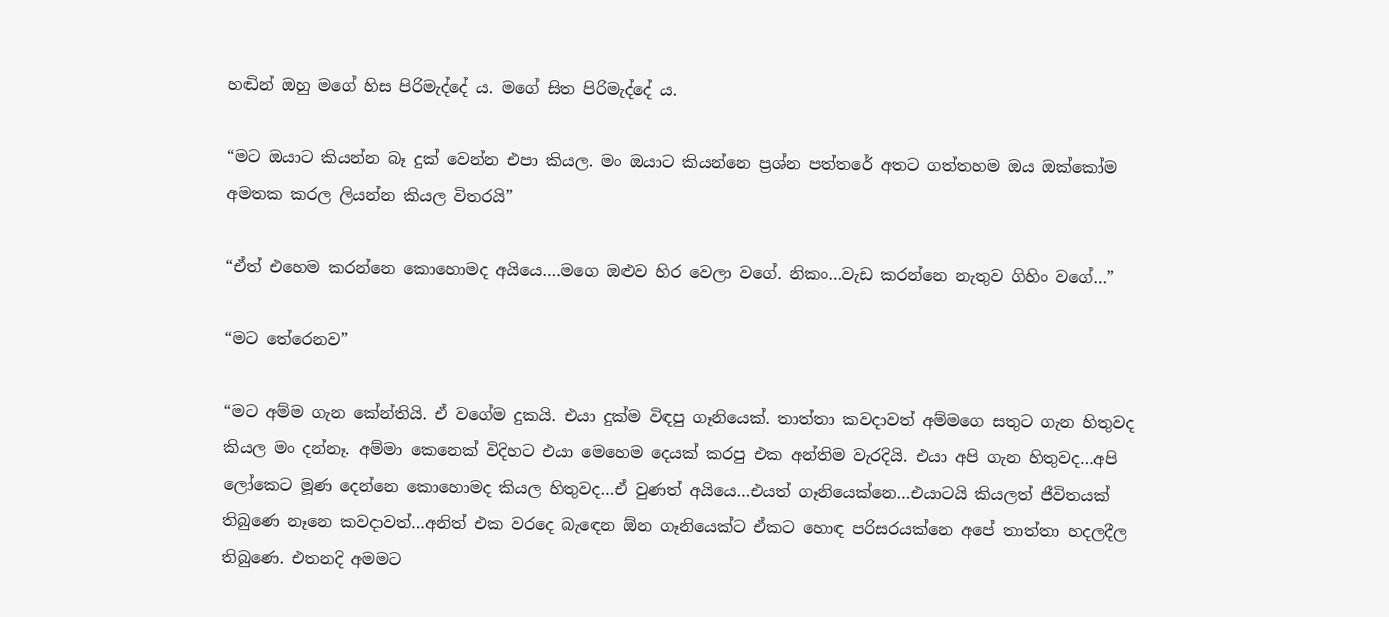හඬින් ඔහු මගේ හිස පිරිමැද්දේ ය. මගේ සිත පිරිමැද්දේ ය.

“මට ඔයාට කියන්න බෑ දුක් වෙන්න එපා කියල. මං ඔයාට කියන්නෙ ප්‍රශ්න පත්තරේ අතට ගත්තහම ඔය ඔක්කෝම අමතක කරල ලියන්න කියල විතරයි”

“ඒත් එහෙම කරන්නෙ කොහොමද අයියෙ….මගෙ ඔළුව හිර වෙලා වගේ. නිකං…වැඩ කරන්නෙ නැතුව ගිහිං වගේ…”

“මට තේරෙනව”

“මට අම්ම ගැන කේන්තියි. ඒ වගේම දුකයි. එයා දුක්ම විඳපු ගෑනියෙක්. තාත්තා කවදාවත් අම්මගෙ සතුට ගැන හිතුවද කියල මං දන්නෑ. අම්මා කෙනෙක් විදිහට එයා මෙහෙම දෙයක් කරපු එක අන්තිම වැරදියි. එයා අපි ගැන හිතුවද…අපි ලෝකෙට මූණ දෙන්නෙ කොහොමද කියල හිතුවද…ඒ වුණත් අයියෙ…එයත් ගෑනියෙක්නෙ…එයාටයි කියලත් ජීවිතයක් තිබුණෙ නෑනෙ කවදාවත්…අනිත් එක වරදෙ බැඳෙන ඕන ගෑනියෙක්ට ඒකට හොඳ පරිසරයක්නෙ අපේ තාත්තා හදලදීල තිබුණෙ. එතනදි අමමට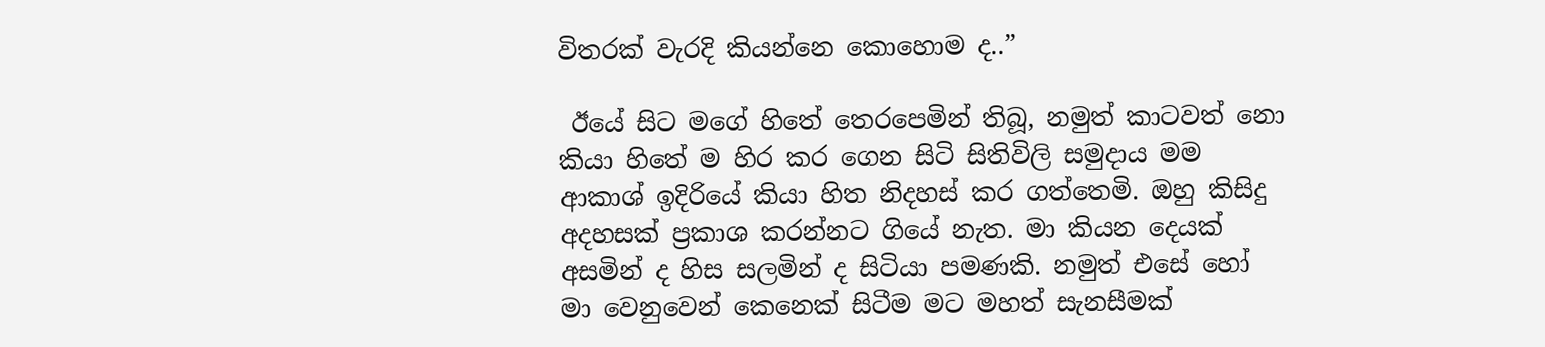විතරක් වැරදි කියන්නෙ කොහොම ද..”

 ඊයේ සිට මගේ හිතේ තෙරපෙමින් තිබූ, නමුත් කාටවත් නො කියා හිතේ ම හිර කර ගෙන සිටි සිතිවිලි සමුදාය මම ආකාශ් ඉදිරියේ කියා හිත නිදහස් කර ගත්තෙමි. ඔහු කිසිදු අදහසක් ප්‍රකාශ කරන්නට ගියේ නැත. මා කියන දෙයක් අසමින් ද හිස සලමින් ද සිටියා පමණකි. නමුත් එසේ හෝ මා වෙනුවෙන් කෙනෙක් සිටීම මට මහත් සැනසීමක්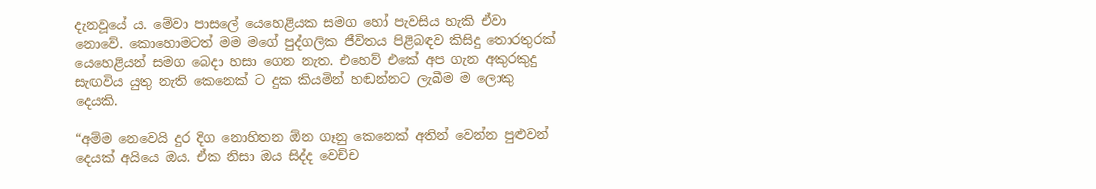දැනවූයේ ය. මේවා පාසලේ යෙහෙළියක සමග හෝ පැවසිය හැකි ඒවා නොවේ. කොහොමටත් මම මගේ පුද්ගලික ජීවිතය පිළිබඳව කිසිදු තොරතුරක් යෙහෙළියන් සමග බෙදා හසා ගෙන නැත. එහෙව් එකේ අප ගැන අකුරකුදු සැඟවිය යුතු නැති කෙනෙක් ට දුක කියමින් හඬන්නට ලැබීම ම ලොකු දෙයකි.

“අම්ම නෙවෙයි දුර දිග නොහිතන ඕන ගෑනු කෙනෙක් අතින් වෙන්න පුළුවන් දෙයක් අයියෙ ඔය. ඒක නිසා ඔය සිද්ද වෙච්ච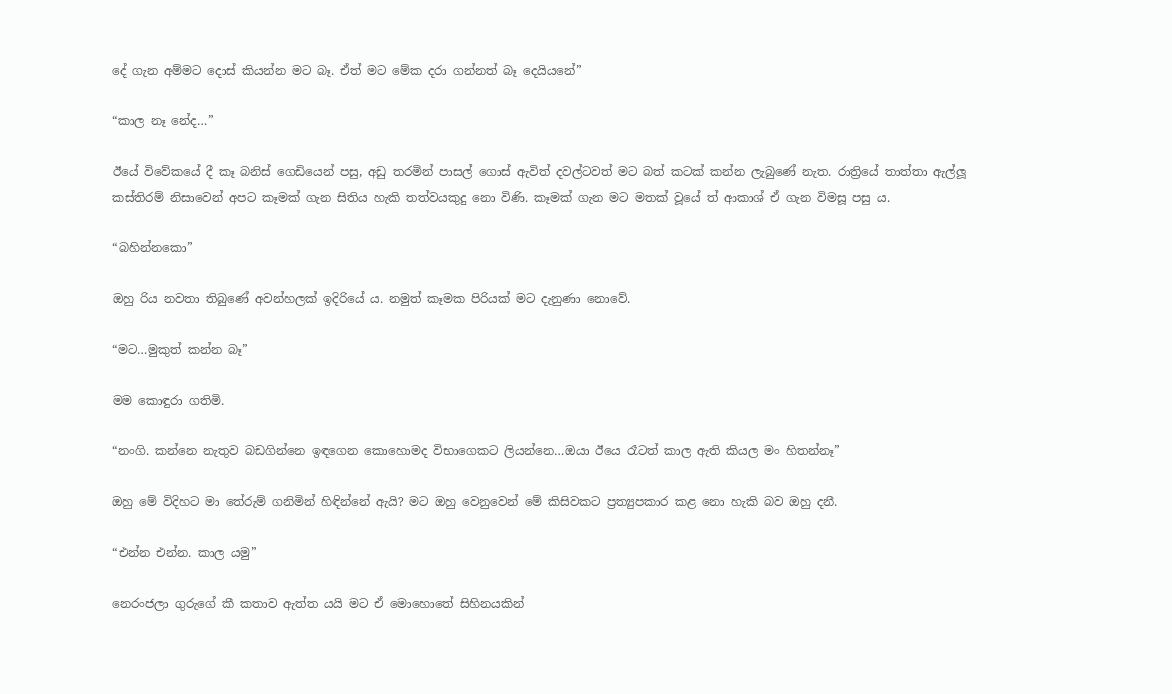දේ ගැන අම්මට දොස් කියන්න මට බෑ. ඒත් මට මේක දරා ගන්නත් බෑ දෙයියනේ”

“කාල නෑ නේද…”

ඊයේ විවේකයේ දී කෑ බනිස් ගෙඩියෙන් පසු, අඩු තරමින් පාසල් ගොස් ඇවිත් දවල්ටවත් මට බත් කටක් කන්න ලැබුණේ නැත. රාත්‍රියේ තාත්තා ඇල්ලූ කස්තිරම් නිසාවෙන් අපට කෑමක් ගැන සිතිය හැකි තත්වයකුදු නො විණි. කෑමක් ගැන මට මතක් වූයේ ත් ආකාශ් ඒ ගැන විමසූ පසු ය.

“බහින්නකො”

ඔහු රිය නවතා තිබුණේ අවන්හලක් ඉදිරියේ ය. නමුත් කෑමක පිරියක් මට දැනුණා නොවේ.

“මට…මුකුත් කන්න බෑ”

මම කොඳුරා ගතිමි.

“නංගි. කන්නෙ නැතුව බඩගින්නෙ ඉඳගෙන කොහොමද විභාගෙකට ලියන්නෙ…ඔයා ඊයෙ රෑටත් කාල ඇති කියල මං හිතන්නෑ”

ඔහු මේ විදිහට මා තේරුම් ගනිමින් හිඳින්නේ ඇයි? මට ඔහු වෙනුවෙන් මේ කිසිවකට ප්‍රත්‍යුපකාර කළ නො හැකි බව ඔහු දනී.

“එන්න එන්න. කාල යමු”

නෙරංජලා ගුරුගේ කී කතාව ඇත්ත යයි මට ඒ මොහොතේ සිහිනයකින්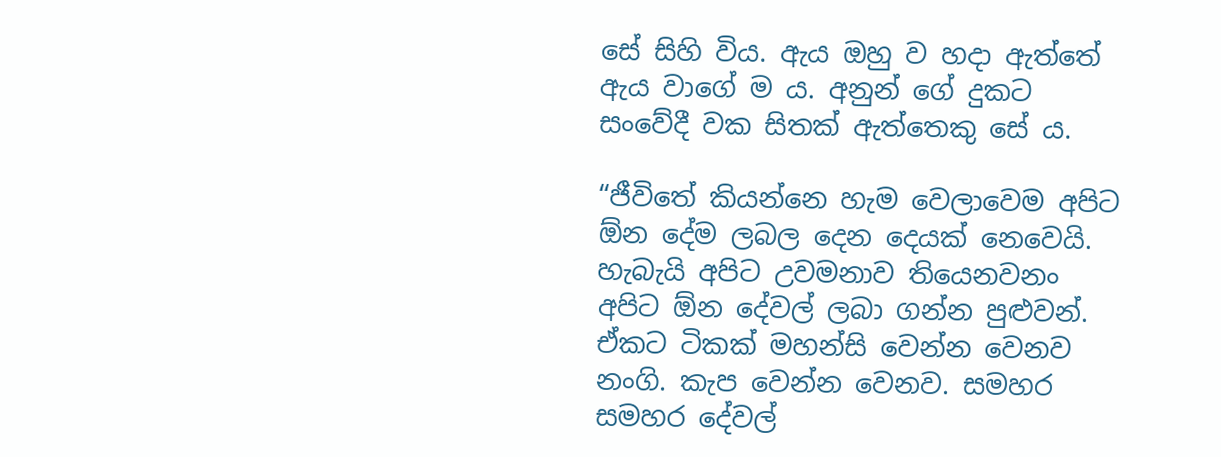සේ සිහි විය. ඇය ඔහු ව හදා ඇත්තේ ඇය වාගේ ම ය. අනුන් ගේ දුකට සංවේදී වක සිතක් ඇත්තෙකු සේ ය.

“ජීවිතේ කියන්නෙ හැම වෙලාවෙම අපිට ඕන දේම ලබල දෙන දෙයක් නෙවෙයි. හැබැයි අපිට උවමනාව තියෙනවනං අපිට ඕන දේවල් ලබා ගන්න පුළුවන්. ඒකට ටිකක් මහන්සි වෙන්න වෙනව නංගි. කැප වෙන්න වෙනව. සමහර සමහර දේවල්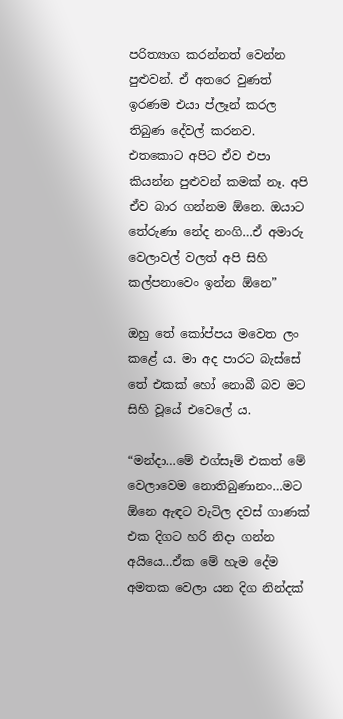පරිත්‍යාග කරන්නත් වෙන්න පුළුවන්. ඒ අතරෙ වුණත් ඉරණම එයා ප්ලෑන් කරල තිබුණ දේවල් කරනව. එතකොට අපිට ඒව එපා කියන්න පුළුවන් කමක් නෑ. අපි ඒව බාර ගන්නම ඕනෙ. ඔයාට තේරුණා නේද නංගි…ඒ අමාරු වෙලාවල් වලත් අපි සිහි කල්පනාවෙං ඉන්න ඕනෙ”

ඔහු තේ කෝප්පය මවෙත ලං කළේ ය. මා අද පාරට බැස්සේ තේ එකක් හෝ නොබී බව මට සිහි වූයේ එවෙලේ ය.

“මන්දා…මේ එග්සෑම් එකත් මේ වෙලාවෙම නොතිබුණානං…මට ඕනෙ ඇඳට වැටිල දවස් ගාණක් එක දිගට හරි නිදා ගන්න අයියෙ…ඒක මේ හැම දේම අමතක වෙලා යන දිග නින්දක්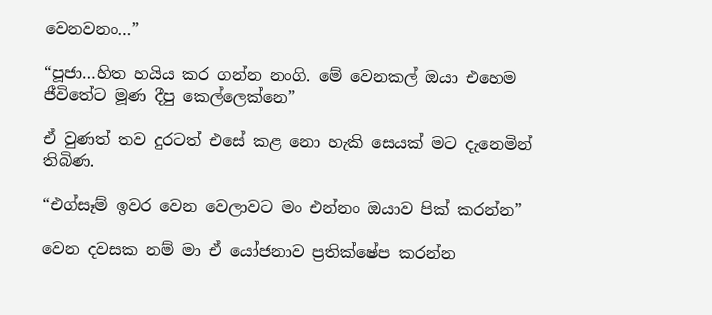වෙනවනං…”

“පූජා…හිත හයිය කර ගන්න නංගි. මේ වෙනකල් ඔයා එහෙම ජීවිතේට මූණ දීපු කෙල්ලෙක්නෙ”

ඒ වුණත් තව දුරටත් එසේ කළ නො හැකි සෙයක් මට දැනෙමින් තිබිණ.

“එග්සෑම් ඉවර වෙන වෙලාවට මං එන්නං ඔයාව පික් කරන්න”

වෙන දවසක නම් මා ඒ යෝජනාව ප්‍රතික්ෂේප කරන්න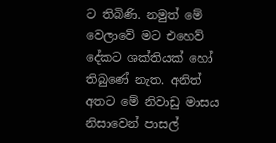ට තිබිණි. නමුත් මේ වෙලාවේ මට එහෙව් දේකට ශක්තියක් හෝ තිබුණේ නැත. අනිත් අතට මේ නිවාඩු මාසය නිසාවෙන් පාසල්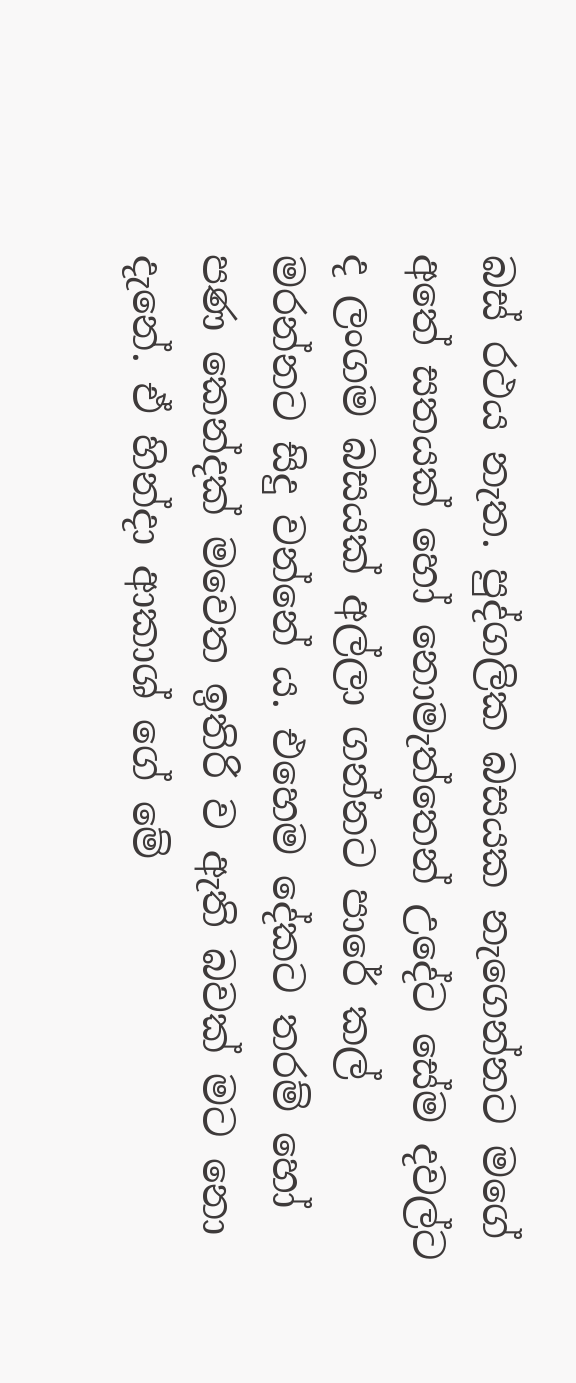බස් රථය නැත. පුද්ගලික බසයක නැගෙන්නට මගේ අතේ සතයක් හෝ නොමැත්තෙන් උදේට සේම දවල්ට ද ලංගම බසයක් අල්ලා ගන්නට පාරේ කල් මරන්නට සිදු වන්නේ ය. එහෙම දේකට තරම් හෝ පණ කෙන්දක් මවෙත ඉතිරි ව ඇති බවක් මට නො දැනේ. ඒ හින්දා ආකාශ් ගේ මේ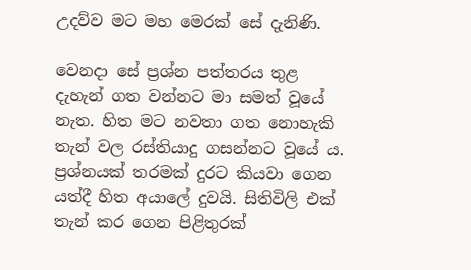උදව්ව මට මහ මෙරක් සේ දැනිණි.

වෙනදා සේ ප්‍රශ්න පත්තරය තුළ දැහැන් ගත වන්නට මා සමත් වූයේ නැත. හිත මට නවතා ගත නොහැකි තැන් වල රස්තියාදු ගසන්නට වූයේ ය. ප්‍රශ්නයක් තරමක් දුරට කියවා ගෙන යත්දී හිත අයාලේ දුවයි. සිතිවිලි එක් තැන් කර ගෙන පිළිතුරක්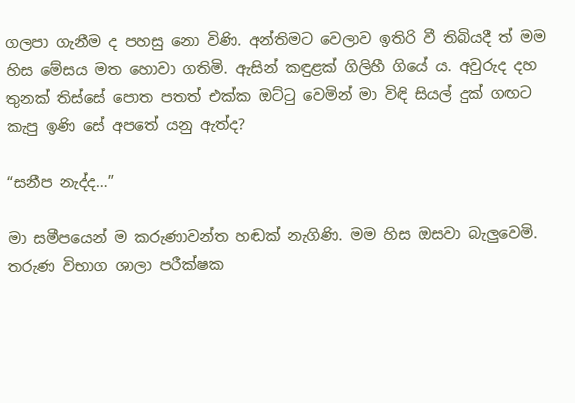ගලපා ගැනීම ද පහසු නො විණි. අන්තිමට වෙලාව ඉතිරි වී තිබියදී ත් මම හිස මේසය මත හොවා ගතිමි. ඇසින් කඳුළක් ගිලිහී ගියේ ය. අවුරුද දහ තුනක් තිස්සේ පොත පතත් එක්ක ඔට්ටු වෙමින් මා විඳි සියල් දුක් ගඟට කැපු ඉණි සේ අපතේ යනු ඇත්ද?

“සනීප නැද්ද…”

මා සමීපයෙන් ම කරුණාවන්ත හඬක් නැගිණි. මම හිස ඔසවා බැලුවෙමි. තරුණ විභාග ශාලා පරීක්ෂක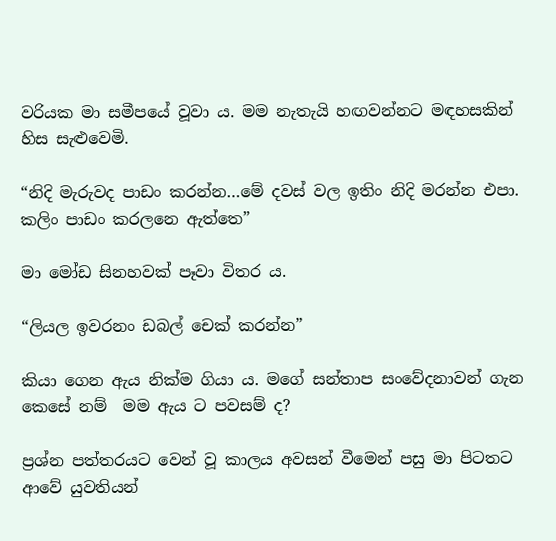වරියක මා සමීපයේ වූවා ය. මම නැතැයි හඟවන්නට මඳහසකින් හිස සැළුවෙමි.

“නිදි මැරුවද පාඩං කරන්න…මේ දවස් වල ඉතිං නිදි මරන්න එපා. කලිං පාඩං කරලනෙ ඇත්තෙ”

මා මෝඩ සිනහවක් පෑවා විතර ය.

“ලියල ඉවරනං ඩබල් චෙක් කරන්න”

කියා ගෙන ඇය නික්ම ගියා ය. මගේ සන්තාප සංවේදනාවන් ගැන කෙසේ නම්  මම ඇය ට පවසම් ද?

ප්‍රශ්න පත්තරයට වෙන් වූ කාලය අවසන් වීමෙන් පසු මා පිටතට ආවේ යුවතියන්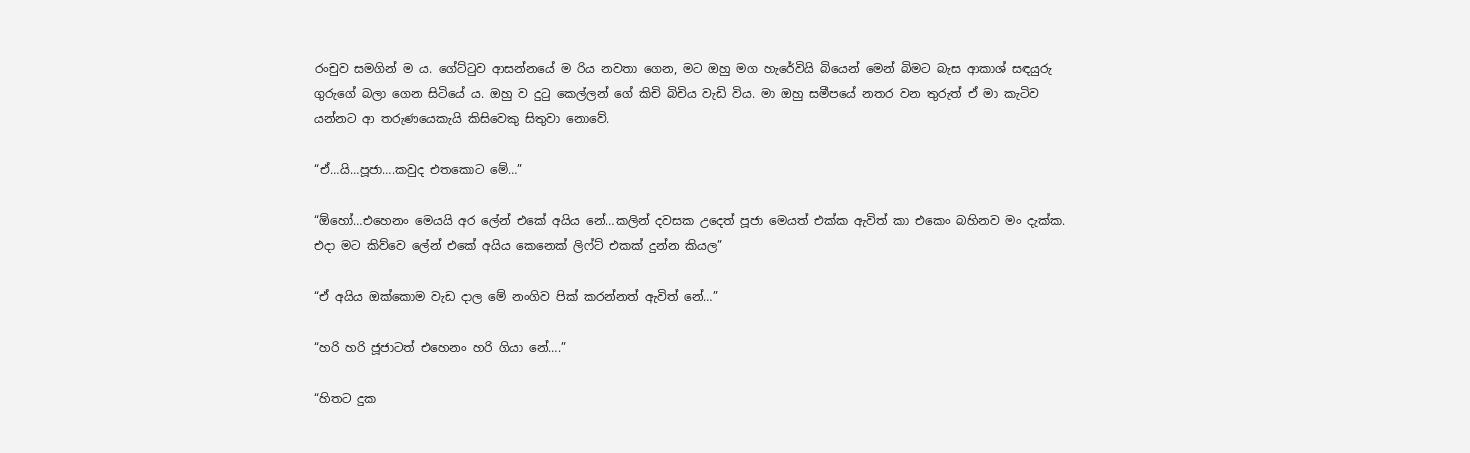රංචුව සමගින් ම ය. ගේට්ටුව ආසන්නයේ ම රිය නවතා ගෙන, මට ඔහු මග හැරේවියි බියෙන් මෙන් බිමට බැස ආකාශ් සඳයුරු ගුරුගේ බලා ගෙන සිටියේ ය. ඔහු ව දුටු කෙල්ලන් ගේ කිචි බිචිය වැඩි විය. මා ඔහු සමීපයේ නතර වන තුරුත් ඒ මා කැටිව යන්නට ආ තරුණයෙකැයි කිසිවෙකු සිතුවා නොවේ.

“ඒ…යි…පූජා….කවුද එතකොට මේ…”

“ඕහෝ…එහෙනං මෙයයි අර ලේන් එකේ අයිය නේ…කලින් දවසක උදෙත් පූජා මෙයත් එක්ක ඇවිත් කා එකෙං බහිනව මං දැක්ක. එදා මට කිව්වෙ ලේන් එකේ අයිය කෙනෙක් ලිෆ්ට් එකක් දුන්න කියල”

“ඒ අයිය ඔක්කොම වැඩ දාල මේ නංගිව පික් කරන්නත් ඇවිත් නේ…”

“හරි හරි ජූජාටත් එහෙනං හරි ගියා නේ….”

“හිතට දුක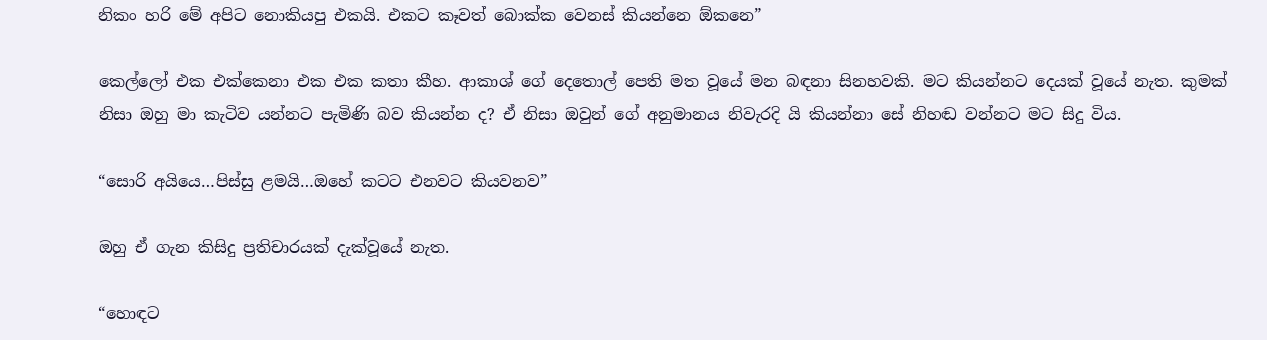නිකං හරි මේ අපිට නොකියපු එකයි. එකට කෑවත් බොක්ක වෙනස් කියන්නෙ ඕකනෙ”

කෙල්ලෝ එක එක්කෙනා එක එක කතා කීහ. ආකාශ් ගේ දෙතොල් පෙති මත වූයේ මන බඳනා සිනහවකි. මට කියන්නට දෙයක් වූයේ නැත. කුමක් නිසා ඔහු මා කැටිව යන්නට පැමිණි බව කියන්න ද? ඒ නිසා ඔවුන් ගේ අනුමානය නිවැරදි යි කියන්නා සේ නිහඬ වන්නට මට සිදු විය.

“සොරි අයියෙ…පිස්සු ළමයි…ඔහේ කටට එනවට කියවනව”

ඔහු ඒ ගැන කිසිදු ප්‍රතිචාරයක් දැක්වූයේ නැත.

“හොඳට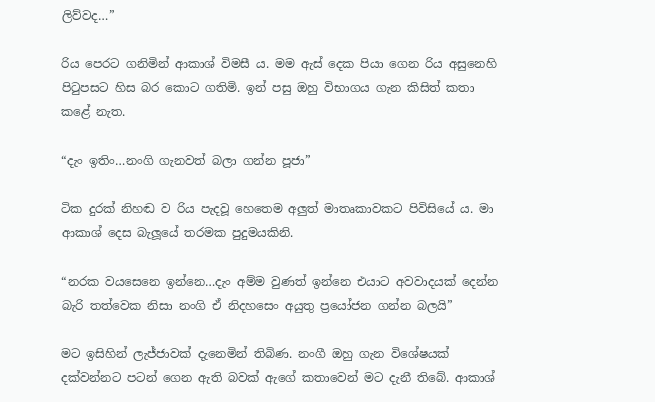ලිව්වද…”

රිය පෙරට ගනිමින් ආකාශ් විමසී ය. මම ඇස් දෙක පියා ගෙන රිය අසුනෙහි පිටුපසට හිස බර කොට ගතිමි. ඉන් පසු ඔහු විභාගය ගැන කිසිත් කතා කළේ නැත.

“දැං ඉතිං…නංගි ගැනවත් බලා ගන්න පූජා”

ටික දුරක් නිහඬ ව රිය පැදවූ හෙතෙම අලුත් මාතෘකාවකට පිවිසියේ ය. මා ආකාශ් දෙස බැලූයේ තරමක පුදුමයකිනි.

“නරක වයසෙනෙ ඉන්නෙ…දැං අම්ම වුණත් ඉන්නෙ එයාට අවවාදයක් දෙන්න බැරි තත්වෙක නිසා නංගි ඒ නිදහසෙං අයුතු ප්‍රයෝජන ගන්න බලයි”

මට ඉසිහින් ලැජ්ජාවක් දැනෙමින් තිබිණ. නංගී ඔහු ගැන විශේෂයක් දක්වන්නට පටන් ගෙන ඇති බවක් ඇගේ කතාවෙන් මට දැනී තිබේ. ආකාශ්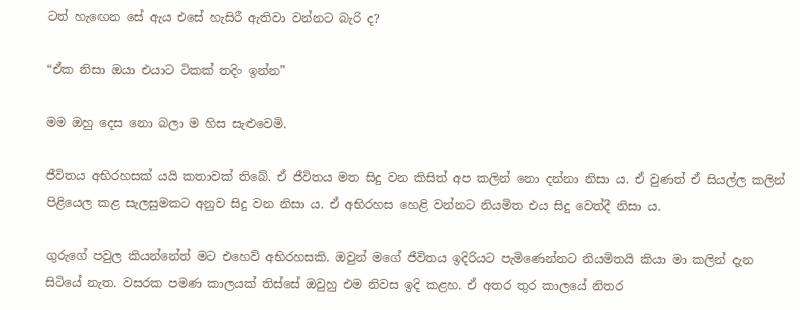ටත් හැඟෙන සේ ඇය එසේ හැසිරී ඇතිවා වන්නට බැරි ද?

“ඒක නිසා ඔයා එයාට ටිකක් තදිං ඉන්න”

මම ඔහු දෙස නො බලා ම හිස සැළුවෙමි.

ජීවිතය අභිරහසක් යයි කතාවක් තිබේ. ඒ ජීවිතය මත සිදු වන කිසිත් අප කලින් නො දන්නා නිසා ය. ඒ වුණත් ඒ සියල්ල කලින් පිළියෙල කළ සැලසුමකට අනුව සිදු වන නිසා ය. ඒ අභිරහස හෙළි වන්නට නියමිත එය සිදු වෙත්දී නිසා ය.

ගුරුගේ පවුල කියන්නේත් මට එහෙව් අභිරහසකි. ඔවුන් මගේ ජීවිතය ඉදිරියට පැමිණෙන්නට නියමිතයි කියා මා කලින් දැන සිටියේ නැත. වසරක පමණ කාලයක් තිස්සේ ඔවුහු එම නිවස ඉදි කළහ. ඒ අතර තුර කාලයේ නිතර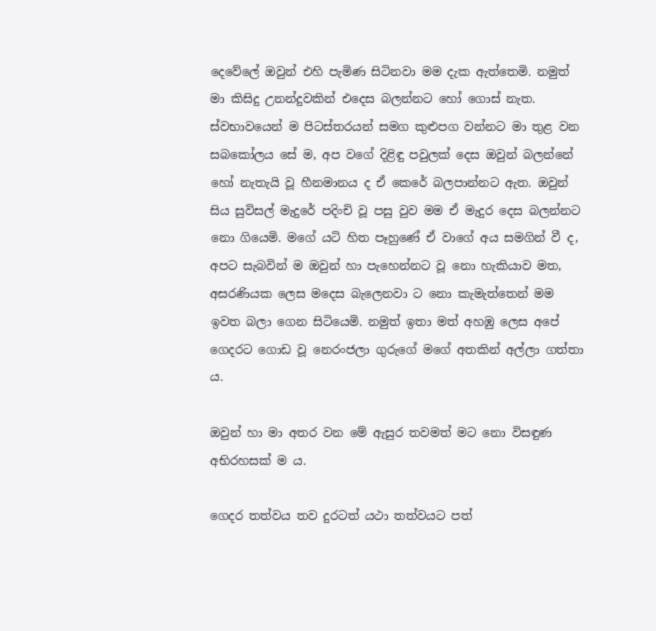දෙවේලේ ඔවුන් එහි පැමිණ සිටිනවා මම දැක ඇත්තෙමි. නමුත් මා කිසිදු උනන්දුවකින් එදෙස බලන්නට හෝ ගොස් නැත. ස්වභාවයෙන් ම පිටස්තරයන් සමග කුළුපග වන්නට මා තුළ වන සබකෝලය සේ ම, අප වගේ දිළිඳු පවුලක් දෙස ඔවුන් බලන්නේ හෝ නැතැයි වූ හීනමානය ද ඒ කෙරේ බලපාන්නට ඇත. ඔවුන් සිය සුවිසල් මැදුරේ පදිංචි වූ පසු වුව මම ඒ මැදුර දෙස බලන්නට නො ගියෙමි. මගේ යටි හිත පෑහුණේ ඒ වාගේ අය සමගින් වී ද, අපට සැබවින් ම ඔවුන් හා පැහෙන්නට වූ නො හැකියාව මත, අසරණියක ලෙස මදෙස බැලෙනවා ට නො කැමැත්තෙන් මම ඉවත බලා ගෙන සිටියෙමි. නමුත් ඉතා මත් අහඹු ලෙස අපේ ගෙදරට ගොඩ වූ නෙරංජලා ගුරුගේ මගේ අතකින් අල්ලා ගත්තා ය.

ඔවුන් හා මා අතර වන මේ ඇසුර තවමත් මට නො විසඳුණ අභිරහසක් ම ය.

ගෙදර තත්වය තව දුරටත් යථා තත්වයට පත්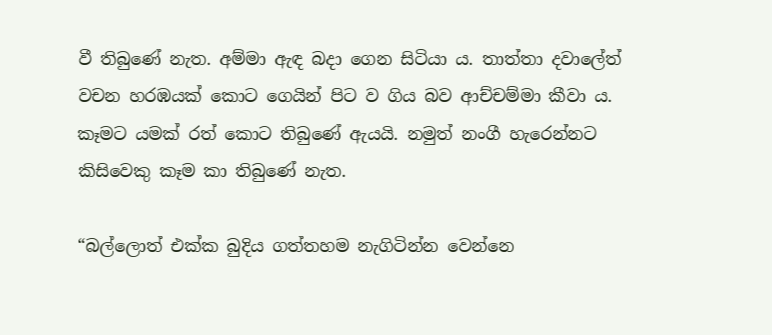වී තිබුණේ නැත. අම්මා ඇඳ බදා ගෙන සිටියා ය. තාත්තා දවාලේත් වචන හරඹයක් කොට ගෙයින් පිට ව ගිය බව ආච්චම්මා කීවා ය. කෑමට යමක් රත් කොට තිබුණේ ඇයයි. නමුත් නංගී හැරෙන්නට කිසිවෙකු කෑම කා තිබුණේ නැත.

“බල්ලොත් එක්ක බුදිය ගත්තහම නැගිටින්න වෙන්නෙ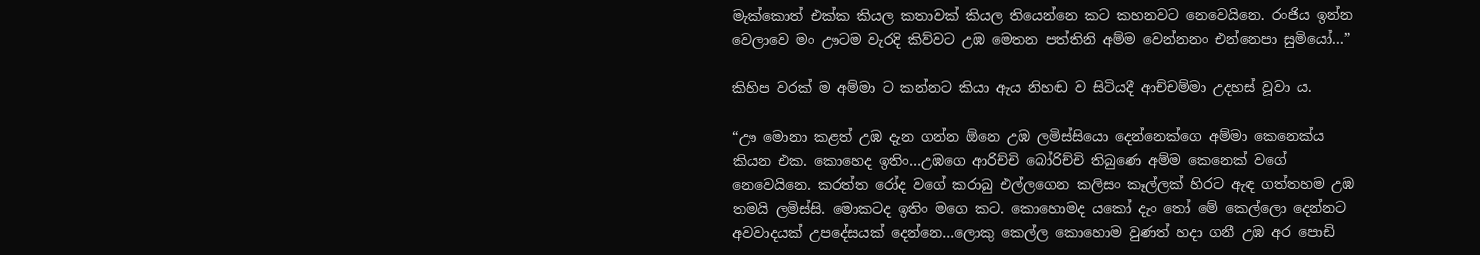මැක්කොත් එක්ක කියල කතාවක් කියල තියෙන්නෙ කට කහනවට නෙවෙයිනෙ. රංජිය ඉන්න වෙලාවෙ මං ඌටම වැරදි කිව්වට උඹ මෙතන පත්තිනි අම්ම වෙන්නනං එන්නෙපා සුමියෝ…”

කිහිප වරක් ම අම්මා ට කන්නට කියා ඇය නිහඬ ව සිටියදී ආච්චම්මා උදහස් වූවා ය.

“ඌ මොනා කළත් උඹ දැන ගන්න ඕනෙ උඹ ලමිස්සියො දෙන්නෙක්ගෙ අම්මා කෙනෙක්ය කියන එක. කොහෙද ඉතිං…උඹගෙ ආරිච්චි බෝරිච්චි තිබුණෙ අම්ම කෙනෙක් වගේ නෙවෙයිනෙ. කරත්ත රෝද වගේ කරාබු එල්ලගෙන කලිසං කෑල්ලක් හිරට ඇඳ ගත්තහම උඹ තමයි ලමිස්සි. මොකටද ඉතිං මගෙ කට. කොහොමද යකෝ දැං තෝ මේ කෙල්ලො දෙන්නට අවවාදයක් උපදේසයක් දෙන්නෙ…ලොකු කෙල්ල කොහොම වුණත් හදා ගනී උඹ අර පොඩි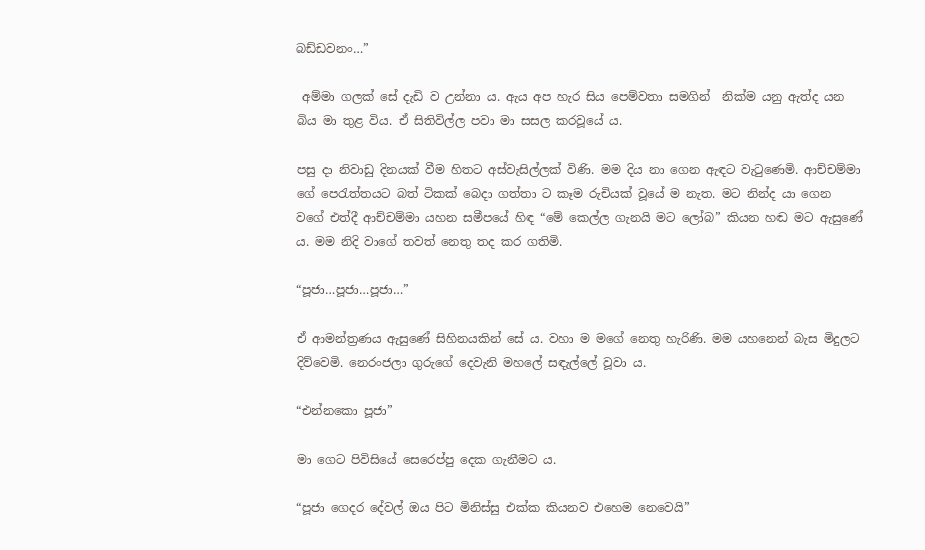බඩ්ඩවනං…”

 අම්මා ගලක් සේ දැඩි ව උන්නා ය. ඇය අප හැර සිය පෙම්වතා සමගින්  නික්ම යනු ඇත්ද යන බිය මා තුළ විය. ඒ සිතිවිල්ල පවා මා සසල කරවූයේ ය.

පසු දා නිවාඩු දිනයක් වීම හිතට අස්වැසිල්ලක් විණි. මම දිය නා ගෙන ඇඳට වැටුණෙමි. ආච්චම්මා ගේ පෙරැත්තයට බත් ටිකක් බෙදා ගත්තා ට කෑම රුචියක් වූයේ ම නැත. මට නින්ද යා ගෙන වගේ එත්දී ආච්චම්මා යහන සමීපයේ හිඳ “මේ කෙල්ල ගැනයි මට ලෝබ” කියන හඬ මට ඇසුණේ ය. මම නිදි වාගේ තවත් නෙතු තද කර ගතිමි.

“පූජා…පූජා…පූජා…”

ඒ ආමන්ත්‍රණය ඇසුණේ සිහිනයකින් සේ ය. වහා ම මගේ නෙතු හැරිණි. මම යහනෙන් බැස මිදුලට දිව්වෙමි. නෙරංජලා ගුරුගේ දෙවැනි මහලේ සඳැල්ලේ වූවා ය.

“එන්නකො පූජා”

මා ගෙට පිවිසියේ සෙරෙප්පු දෙක ගැනීමට ය.

“පූජා ගෙදර දේවල් ඔය පිට මිනිස්සු එක්ක කියනව එහෙම නෙවෙයි”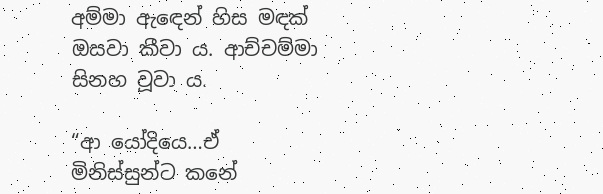අම්මා ඇඳෙන් හිස මඳක් ඔසවා කීවා ය. ආච්චම්මා සිනහ වූවා ය.

“ආ යෝදියෙ…ඒ මිනිස්සුන්ට කනේ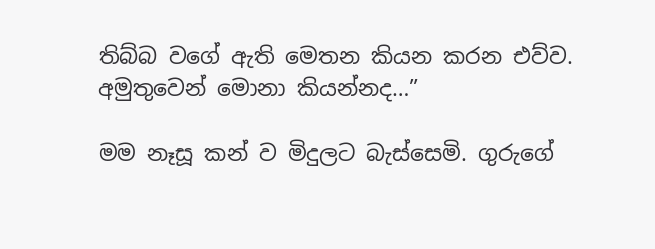තිබ්බ වගේ ඇති මෙතන කියන කරන එව්ව. අමුතුවෙන් මොනා කියන්නද…”

මම නෑසූ කන් ව මිදුලට බැස්සෙමි. ගුරුගේ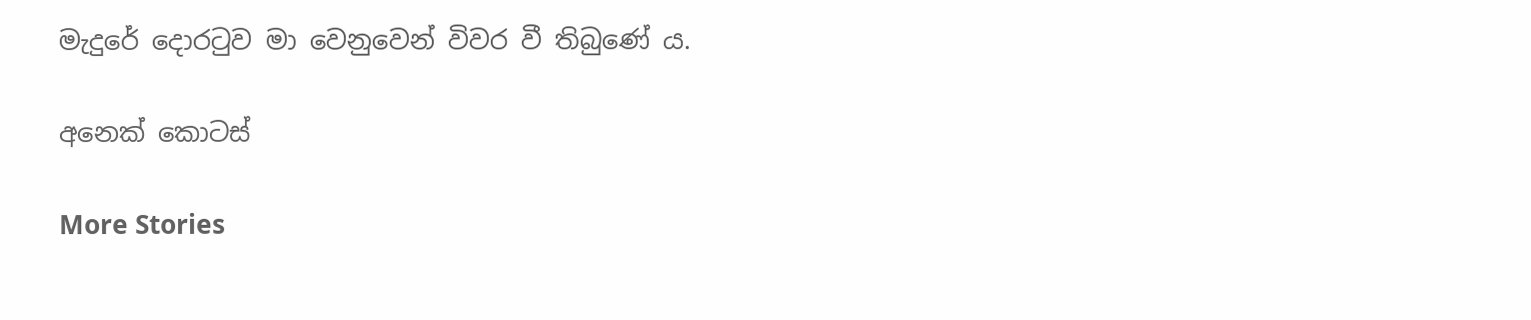මැදුරේ දොරටුව මා වෙනුවෙන් විවර වී තිබුණේ ය.

අනෙක් කොටස්

More Stories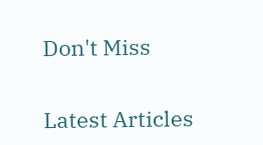Don't Miss


Latest Articles